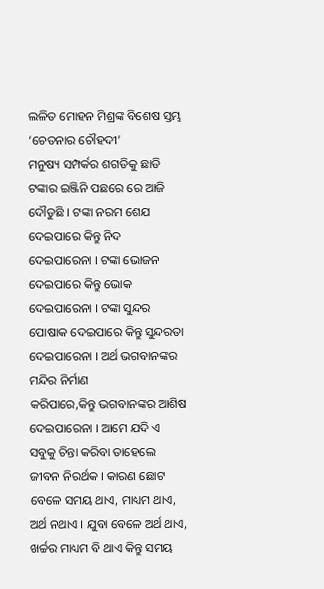ଲଳିତ ମୋହନ ମିଶ୍ରଙ୍କ ବିଶେଷ ସ୍ତମ୍ଭ ‘ଚେତନାର ଚୌହଦୀ’
ମନୁଷ୍ୟ ସମ୍ପର୍କର ଶଗଡିକୁ ଛାଡି ଟଙ୍କାର ଇଞ୍ଜିନି ପଛରେ ରେ ଆଜି ଦୌଡୁଛି । ଟଙ୍କା ନରମ ଶେଯ ଦେଇପାରେ କିନ୍ତୁ ନିଦ ଦେଇପାରେନା । ଟଙ୍କା ଭୋଜନ ଦେଇପାରେ କିନ୍ତୁ ଭୋକ ଦେଇପାରେନା । ଟଙ୍କା ସୁନ୍ଦର ପୋଷାକ ଦେଇପାରେ କିନ୍ତୁ ସୁନ୍ଦରତା ଦେଇପାରେନା । ଅର୍ଥ ଭଗବାନଙ୍କର ମନ୍ଦିର ନିର୍ମାଣ
କରିପାରେ,କିନ୍ତୁ ଭଗବାନଙ୍କର ଆଶିଷ ଦେଇପାରେନା । ଆମେ ଯଦି ଏ ସବୁକୁ ଚିନ୍ତା କରିବା ତାହେଲେ ଜୀବନ ନିରର୍ଥକ । କାରଣ ଛୋଟ ବେଳେ ସମୟ ଥାଏ, ମାଧ୍ୟମ ଥାଏ, ଅର୍ଥ ନଥାଏ । ଯୁବା ବେଳେ ଅର୍ଥ ଥାଏ, ଖର୍ଚ୍ଚର ମାଧ୍ୟମ ବି ଥାଏ କିନ୍ତୁ ସମୟ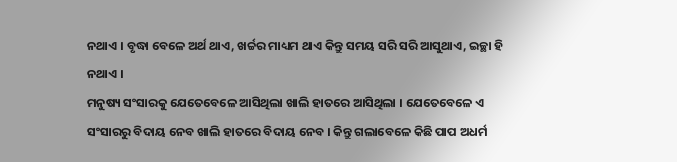ନଥାଏ । ବୃଦ୍ଧା ବେଳେ ଅର୍ଥ ଥାଏ, ଖର୍ଚ୍ଚର ମାଧ୍ୟମ ଥାଏ କିନ୍ତୁ ସମୟ ସରି ସରି ଆସୁଥାଏ, ଇଚ୍ଛା ହି ନଥାଏ ।
ମନୁଷ୍ୟ ସଂସାରକୁ ଯେତେବେଳେ ଆସିଥିଲା ଖାଲି ହାତରେ ଆସିଥିଲା । ଯେତେବେଳେ ଏ ସଂସାରରୁ ବିଦାୟ ନେବ ଖାଲି ହାତରେ ବିଦାୟ ନେବ । କିନ୍ତୁ ଗଲାବେଳେ କିଛି ପାପ ଅଧର୍ମ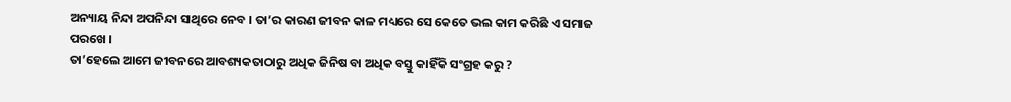ଅନ୍ୟାୟ ନିନ୍ଦା ଅପନିନ୍ଦା ସାଥିରେ ନେବ । ତା’ର କାରଣ ଜୀବନ କାଳ ମଧ୍ୟରେ ସେ କେତେ ଭଲ କାମ କରିଛି ଏ ସମାଜ ପରଖେ ।
ତା’ହେଲେ ଆମେ ଜୀବନରେ ଆବଶ୍ୟକତାଠାରୁ ଅଧିକ ଜିନିଷ ବା ଅଧିକ ବସ୍ତୁ କାହିଁକି ସଂଗ୍ରହ କରୁ ?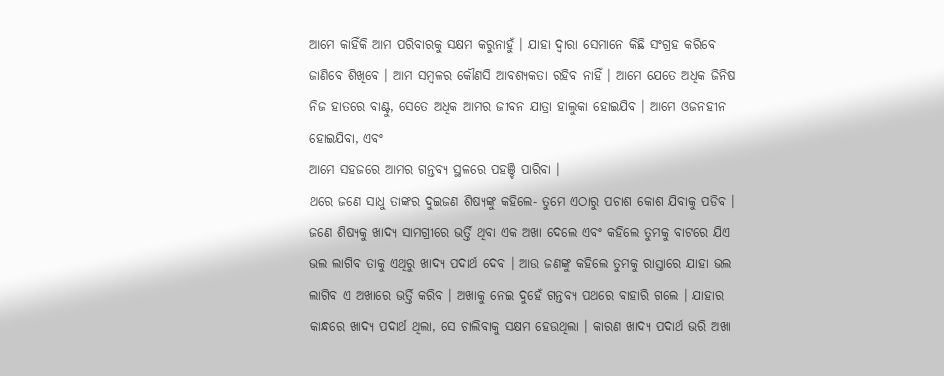ଆମେ କାହିଁକି ଆମ ପରିବାରକୁ ସକ୍ଷମ କରୁନାହୁଁ । ଯାହା ଦ୍ୱାରା ସେମାନେ କିଛି ସଂଗ୍ରହ କରିବେ ଜାଣିବେ ଶିଖିବେ । ଆମ ସମ୍ବଳର କୌଣସି ଆବଶ୍ୟକତା ରହିବ ନାହିଁ । ଆମେ ଯେତେ ଅଧିକ ଜିନିଷ ନିଜ ହାତରେ ବାଣ୍ଟୁ, ସେତେ ଅଧିକ ଆମର ଜୀବନ ଯାତ୍ରା ହାଲୁକା ହୋଇଯିବ । ଆମେ ଓଜନହୀନ ହୋଇଯିବା, ଏବଂ
ଆମେ ସହଜରେ ଆମର ଗନ୍ତବ୍ୟ ସ୍ଥଳରେ ପହଞ୍ଚି ପାରିବା ।
ଥରେ ଜଣେ ସାଧୁ ତାଙ୍କର ଦୁଇଜଣ ଶିଷ୍ୟଙ୍କୁ କହିଲେ- ତୁମେ ଏଠାରୁ ପଚାଶ କୋଶ ଯିବାକୁ ପଡିବ ।
ଜଣେ ଶିଷ୍ୟକୁ ଖାଦ୍ୟ ସାମଗ୍ରୀରେ ଭର୍ତ୍ତି ଥିବା ଏକ ଅଖା ଦେଲେ ଏବଂ କହିଲେ ତୁମକୁ ବାଟରେ ଯିଏ ଭଲ ଲାଗିବ ତାକୁ ଏଥିରୁ ଖାଦ୍ୟ ପଦାର୍ଥ ଦେବ । ଆଉ ଜଣଙ୍କୁ କହିଲେ ତୁମକୁ ରାସ୍ତାରେ ଯାହା ଭଲ ଲାଗିବ ଏ ଅଖାରେ ଭର୍ତ୍ତି କରିବ । ଅଖାକୁ ନେଇ ଦୁହେଁ ଗନ୍ତବ୍ୟ ପଥରେ ବାହାରି ଗଲେ । ଯାହାର କାନ୍ଧରେ ଖାଦ୍ୟ ପଦାର୍ଥ ଥିଲା, ସେ ଚାଲିବାକୁ ସକ୍ଷମ ହେଉଥିଲା । କାରଣ ଖାଦ୍ୟ ପଦାର୍ଥ ଭରି ଅଖା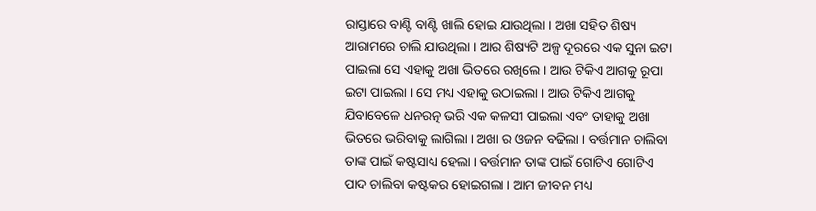ରାସ୍ତାରେ ବାଣ୍ଟି ବାଣ୍ଟି ଖାଲି ହୋଇ ଯାଉଥିଲା । ଅଖା ସହିତ ଶିଷ୍ୟ ଆରାମରେ ଚାଲି ଯାଉଥିଲା । ଆର ଶିଷ୍ୟଟି ଅଳ୍ପ ଦୂରରେ ଏକ ସୁନା ଇଟା ପାଇଲା ସେ ଏହାକୁ ଅଖା ଭିତରେ ରଖିଲେ । ଆଉ ଟିକିଏ ଆଗକୁ ରୂପା ଇଟା ପାଇଲା । ସେ ମଧ୍ୟ ଏହାକୁ ଉଠାଇଲା । ଆଉ ଟିକିଏ ଆଗକୁ ଯିବାବେଳେ ଧନରତ୍ନ ଭରି ଏକ କଳସୀ ପାଇଲା ଏବଂ ତାହାକୁ ଅଖା ଭିତରେ ଭରିବାକୁ ଲାଗିଲା । ଅଖା ର ଓଜନ ବଢିଲା । ବର୍ତ୍ତମାନ ଚାଲିବା ତାଙ୍କ ପାଇଁ କଷ୍ଟସାଧ୍ୟ ହେଲା । ବର୍ତ୍ତମାନ ତାଙ୍କ ପାଇଁ ଗୋଟିଏ ଗୋଟିଏ ପାଦ ଚାଲିବା କଷ୍ଟକର ହୋଇଗଲା । ଆମ ଜୀବନ ମଧ୍ୟ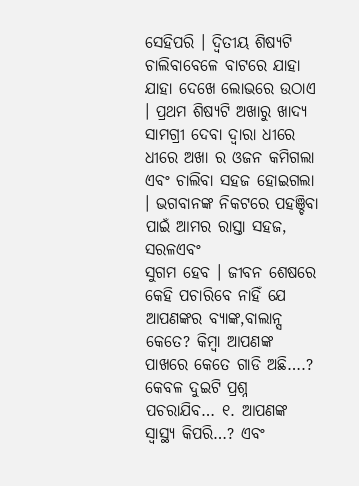ସେହିପରି । ଦ୍ୱିତୀୟ ଶିଷ୍ୟଟି ଚାଲିବାବେଳେ ବାଟରେ ଯାହା ଯାହା ଦେଖେ ଲୋଭରେ ଉଠାଏ । ପ୍ରଥମ ଶିଷ୍ୟଟି ଅଖାରୁ ଖାଦ୍ୟ ସାମଗ୍ରୀ ଦେବା ଦ୍ୱାରା ଧୀରେ ଧୀରେ ଅଖା ର ଓଜନ କମିଗଲା ଏବଂ ଚାଲିବା ସହଜ ହୋଇଗଲା । ଭଗବାନଙ୍କ ନିକଟରେ ପହଞ୍ଚିବା ପାଇଁ ଆମର ରାସ୍ତା ସହଜ, ସରଳଏବଂ
ସୁଗମ ହେବ । ଜୀବନ ଶେଷରେ କେହି ପଚାରିବେ ନାହିଁ ଯେ ଆପଣଙ୍କର ବ୍ୟାଙ୍କ,ବାଲାନ୍ସ କେତେ? କିମ୍ବା ଆପଣଙ୍କ ପାଖରେ କେତେ ଗାଡି ଅଛି….? କେବଳ ଦୁଇଟି ପ୍ରଶ୍ନ ପଚରାଯିବ… ୧. ଆପଣଙ୍କ ସ୍ୱାସ୍ଥ୍ୟ କିପରି…? ଏବଂ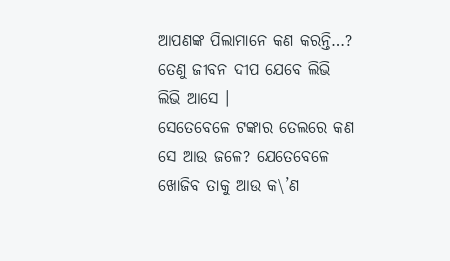ଆପଣଙ୍କ ପିଲାମାନେ କଣ କରନ୍ତି…? ତେଣୁ ଜୀବନ ଦୀପ ଯେବେ ଲିଭି ଲିଭି ଆସେ ।
ସେତେବେଳେ ଟଙ୍କାର ତେଲରେ କଣ ସେ ଆଉ ଜଳେ? ଯେତେବେଳେ ଖୋଜିବ ତାକୁ ଆଉ କ\’ଣ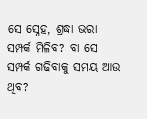ସେ ସ୍ନେହ, ଶ୍ରଦ୍ଧା ଭରା ସମ୍ପର୍କ ମିଳିବ? ବା ସେ ସମ୍ପର୍କ ଗଢିବାକୁ ସମୟ ଆଉ ଥିବ?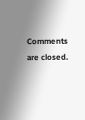Comments are closed.